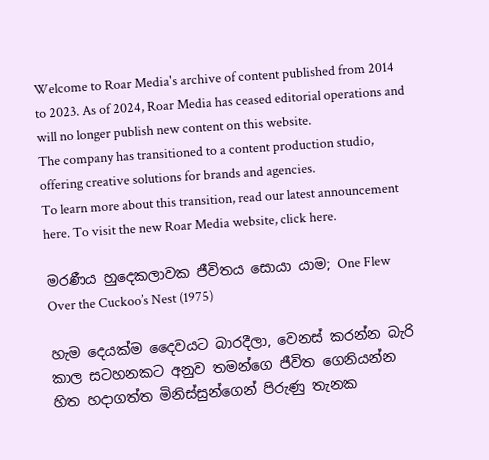Welcome to Roar Media's archive of content published from 2014 to 2023. As of 2024, Roar Media has ceased editorial operations and will no longer publish new content on this website.
The company has transitioned to a content production studio, offering creative solutions for brands and agencies.
To learn more about this transition, read our latest announcement here. To visit the new Roar Media website, click here.

මරණීය හුදෙකලාවක ජීවිතය සොයා යාම‍; One Flew Over the Cuckoo’s Nest (1975)

හැම දෙයක්ම දෛවයට බාරදීලා, වෙනස් කරන්න බැරි කාල සටහනකට අනුව තමන්ගෙ ජීවිත ගෙනියන්න හිත හදාගත්ත මිනිස්සුන්ගෙන් පිරුණු තැනක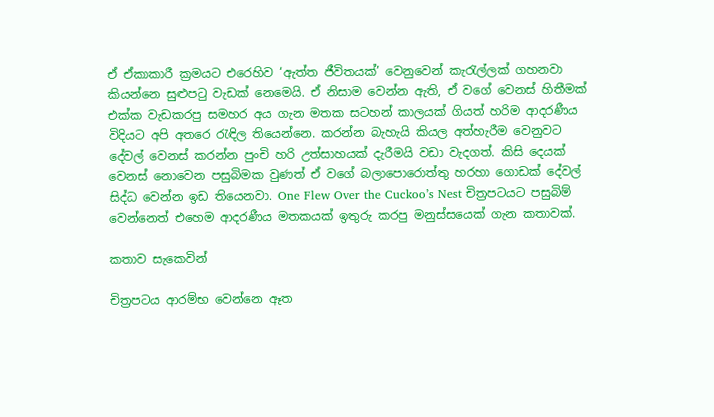ඒ ඒකාකාරී ක්‍රමයට එරෙහිව ‘ඇත්ත ජීවිතයක්’ වෙනුවෙන් කැරැල්ලක් ගහනවා කියන්නෙ සුළුපටු වැඩක් නෙමෙයි. ඒ නිසාම වෙන්න ඇති, ඒ වගේ වෙනස් හිතීමක් එක්ක වැඩකරපු සමහර අය ගැන මතක සටහන් කාලයක් ගියත් හරිම ආදරණීය විදියට අපි අතරෙ රැඳිල තියෙන්නෙ. කරන්න බැහැයි කියල අත්හැරීම වෙනුවට දේවල් වෙනස් කරන්න පුංචි හරි උත්සාහයක් දැරීමයි වඩා වැදගත්. කිසි දෙයක් වෙනස් නොවෙන පසුබිමක වුණත් ඒ වගේ බලාපොරොත්තු හරහා ගොඩක් දේවල් සිද්ධ වෙන්න ඉඩ තියෙනවා. One Flew Over the Cuckoo’s Nest චිත්‍රපටයට පසුබිම් වෙන්නෙත් එහෙම ආදරණීය මතකයක් ඉතුරු කරපු මනුස්සයෙක් ගැන කතාවක්.

කතාව සැකෙවින්

චිත්‍රපටය ආරම්භ වෙන්නෙ ඈත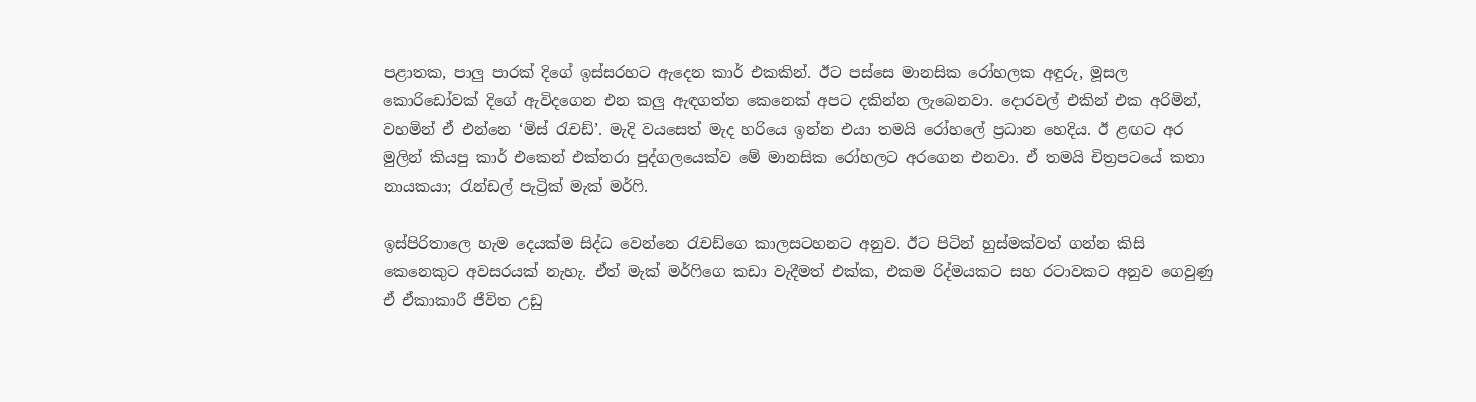පළාතක, පාලු පාරක් දිගේ ඉස්සරහට ඇදෙන කාර් එකකින්. ඊට පස්සෙ මානසික රෝහලක අඳුරු, මූසල කොරිඩෝවක් දිගේ ඇවිදගෙන එන කලු ඇඳගත්ත කෙනෙක් අපට දකින්න ලැබෙනවා. දොරවල් එකින් එක අරිමින්, වහමින් ඒ එන්නෙ ‘මිස් රැචඩ්’. මැදි වයසෙත් මැද හරියෙ ඉන්න එයා තමයි රෝහලේ ප්‍රධාන හෙදිය. ඊ ළඟට අර මුලින් කියපු කාර් එකෙන් එක්තරා පුද්ගලයෙක්ව මේ මානසික රෝහලට අරගෙන එනවා. ඒ තමයි චිත්‍රපටයේ කතා නායකයා; රැන්ඩල් පැට්‍රික් මැක් මර්ෆි.

ඉස්පිරිතාලෙ හැම දෙයක්ම සිද්ධ වෙන්නෙ රැචඩ්ගෙ කාලසටහනට අනුව. ඊට පිටින් හුස්මක්වත් ගන්න කිසි කෙනෙකුට අවසරයක් නැහැ. ඒත් මැක් මර්ෆිගෙ කඩා වැදීමත් එක්ක, එකම රිද්මයකට සහ රටාවකට අනුව ගෙවුණු ඒ ඒකාකාරී ජීවිත උඩු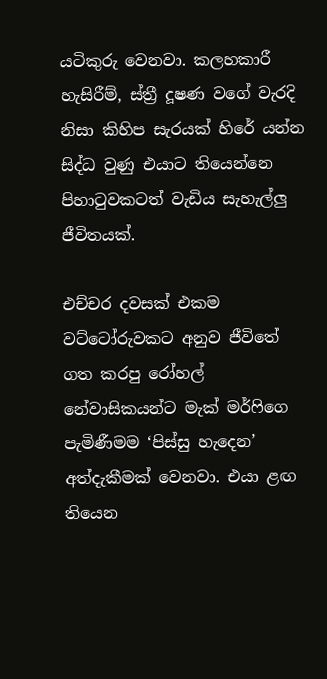යටිකුරු වෙනවා. කලහකාරී හැසිරීම්, ස්ත්‍රී දූෂණ වගේ වැරදි නිසා කිහිප සැරයක් හිරේ යන්න සිද්ධ වුණු එයාට තියෙන්නෙ පිහාටුවකටත් වැඩිය සැහැල්ලු ජීවිතයක්.

එච්චර දවසක් එකම වට්ටෝරුවකට අනුව ජීවිතේ ගත කරපු රෝහල් නේවාසිකයන්ට මැක් මර්ෆිගෙ පැමිණීමම ‘පිස්සු හැදෙන’ අත්දැකීමක් වෙනවා. එයා ළඟ තියෙන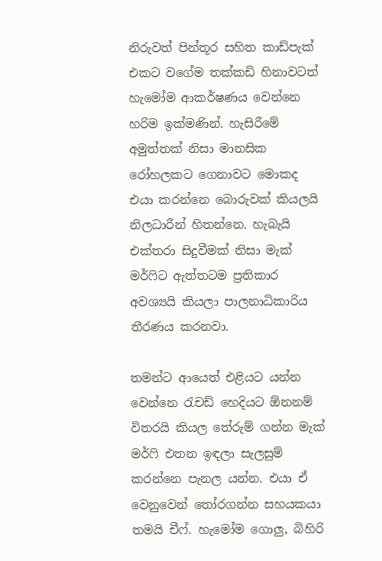නිරුවත් පින්තූර සහිත කාඩ්පැක් එකට වගේම තක්කඩි හිනාවටත් හැමෝම ආකර්ෂණය වෙන්නෙ හරිම ඉක්මණින්. හැසිරීමේ අමුත්තක් නිසා මානසික රෝහලකට ගෙනාවට මොකද එයා කරන්නෙ බොරුවක් කියලයි නිලධාරීන් හිතන්නෙ. හැබැයි එක්තරා සිදුවීමක් නිසා මැක් මර්ෆිට ඇත්තටම ප්‍රතිකාර අවශ්‍යයි කියලා පාලනාධිකාරිය තීරණය කරනවා.

තමන්ට ආයෙත් එළියට යන්න වෙන්නෙ රැචඩ් හෙදියට ඕනනම් විතරයි කියල තේරුම් ගන්න මැක් මර්ෆි එතන ඉඳලා සැලසුම් කරන්නෙ පැනල යන්න. එයා ඒ වෙනුවෙන් තෝරගන්න සහයකයා තමයි චීෆ්. හැමෝම ගොලු, බිහිරි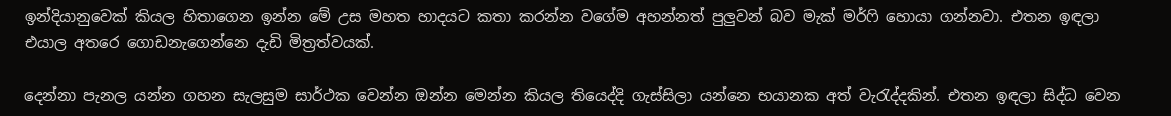ඉන්දියානුවෙක් කියල හිතාගෙන ඉන්න මේ උස මහත හාදයට කතා කරන්න වගේම අහන්නත් පුලුවන් බව මැක් මර්ෆි හොයා ගන්නවා. එතන ඉඳලා එයාල අතරෙ ගොඩනැගෙන්නෙ දැඩි මිත්‍රත්වයක්.

දෙන්නා පැනල යන්න ගහන සැලසුම සාර්ථක වෙන්න ඔන්න මෙන්න කියල තියෙද්දි ගැස්සිලා යන්නෙ භයානක අත් වැරැද්දකින්. එතන ඉඳලා සිද්ධ වෙන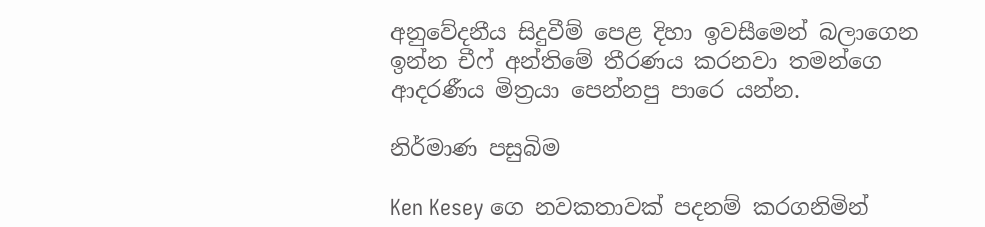අනුවේදනීය සිදුවීම් පෙළ දිහා ඉවසීමෙන් බලාගෙන ඉන්න චීෆ් අන්තිමේ තීරණය කරනවා තමන්ගෙ ආදරණීය මිත්‍රයා පෙන්නපු පාරෙ යන්න.

නිර්මාණ පසුබිම

Ken Kesey ගෙ නවකතාවක් පදනම් කරගනිමින්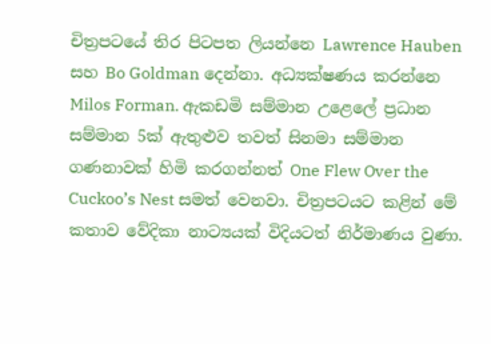චිත්‍රපටයේ තිර පිටපත ලියන්නෙ Lawrence Hauben සහ Bo Goldman දෙන්නා. අධ්‍යක්ෂණය කරන්නෙ Milos Forman. ඇකඩමි සම්මාන උළෙලේ ප්‍රධාන සම්මාන 5ක් ඇතුළුව තවත් සිනමා සම්මාන ගණනාවක් හිමි කරගන්නත් One Flew Over the Cuckoo’s Nest සමත් වෙනවා. චිත්‍රපටයට කළින් මේ කතාව වේදිකා නාට්‍යයක් විදියටත් නිර්මාණය වුණා.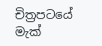චිත්‍රපටයේ මැක්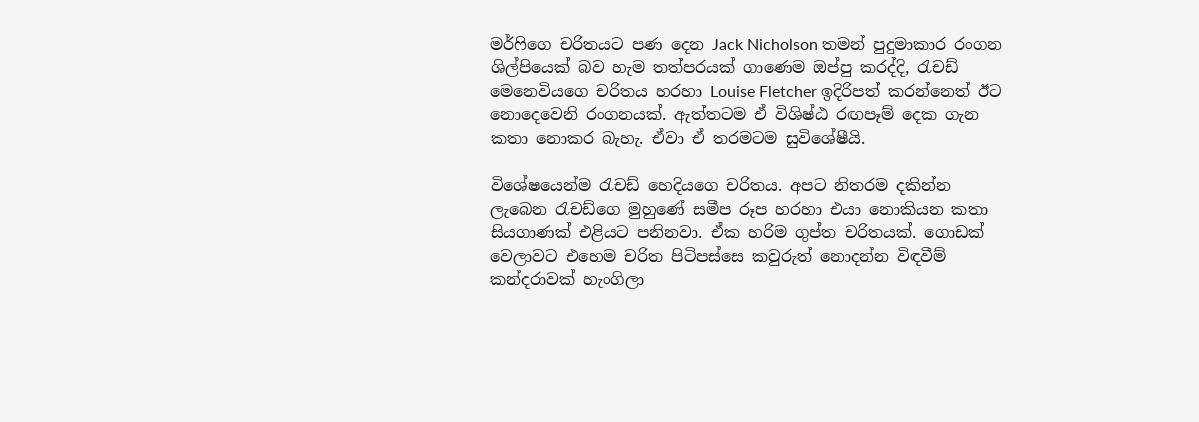මර්ෆිගෙ චරිතයට පණ දෙන Jack Nicholson තමන් පුදුමාකාර රංගන ශිල්පියෙක් බව හැම තත්පරයක් ගාණෙම ඔප්පු කරද්දි, රැචඩ් මෙනෙවියගෙ චරිතය හරහා Louise Fletcher ඉදිරිපත් කරන්නෙත් ඊට නොදෙවෙනි රංගනයක්. ඇත්තටම ඒ විශිෂ්ඨ රඟපෑම් දෙක ගැන කතා නොකර බැහැ. ඒවා ඒ තරමටම සුවිශේෂීයි.

විශේෂයෙන්ම රැචඩ් හෙදියගෙ චරිතය. අපට නිතරම දකින්න ලැබෙන රැචඩ්ගෙ මුහුණේ සමීප රූප හරහා එයා නොකියන කතා සියගාණක් එළියට පනිනවා. ඒක හරිම ගුප්ත චරිතයක්. ගොඩක් වෙලාවට එහෙම චරිත පිටිපස්සෙ කවුරුත් නොදන්න විඳවීම් කන්දරාවක් හැංගිලා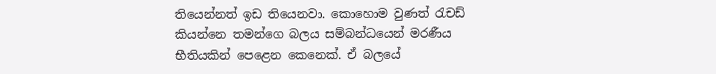තියෙන්නත් ඉඩ තියෙනවා. කොහොම වුණත් රැචඩ් කියන්නෙ තමන්ගෙ බලය සම්බන්ධයෙන් මරණීය භීතියකින් පෙළෙන කෙනෙක්. ඒ බලයේ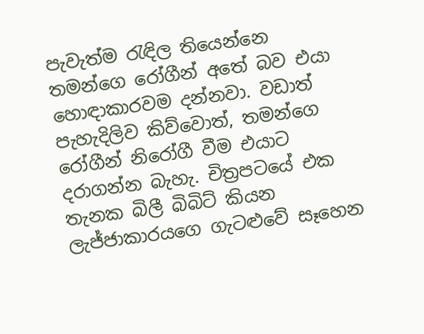පැවැත්ම රැඳිල තියෙන්නෙ තමන්ගෙ රෝගීන් අතේ බව එයා හොඳාකාරවම දන්නවා. වඩාත් පැහැදිලිව කිව්වොත්, තමන්ගෙ රෝගීන් නිරෝගී වීම එයාට දරාගන්න බැහැ. චිත්‍රපටයේ එක තැනක බිලී බිබිට් කියන ලැජ්ජාකාරයගෙ ගැටළුවේ සෑහෙන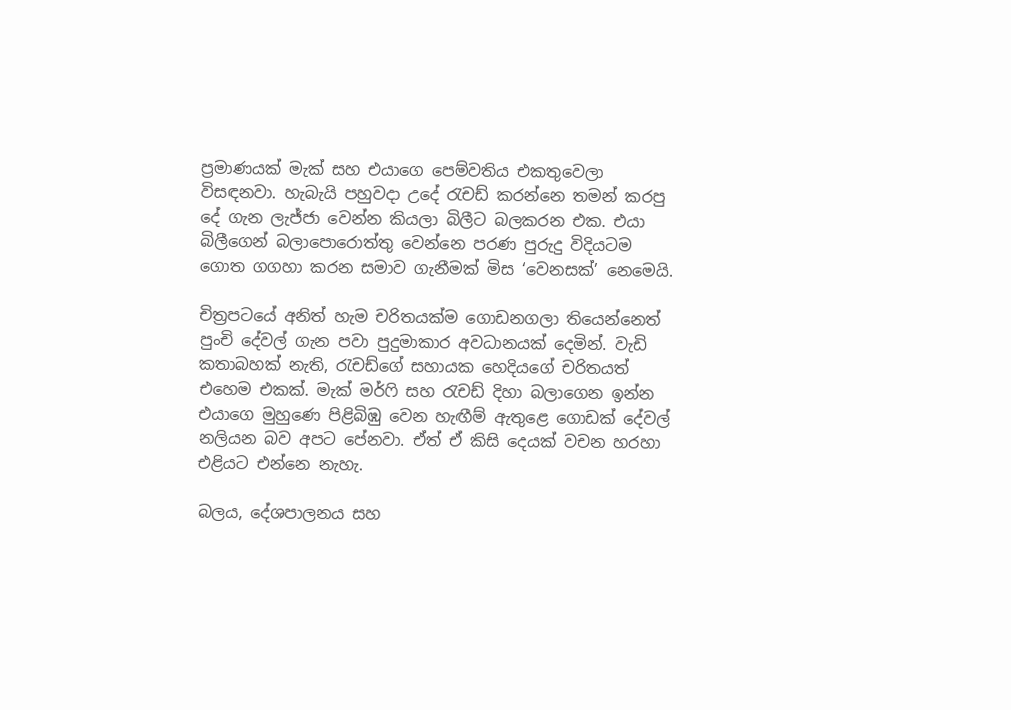ප්‍රමාණයක් මැක් සහ එයාගෙ පෙම්වතිය එකතුවෙලා විසඳනවා. හැබැයි පහුවදා උදේ රැචඩ් කරන්නෙ තමන් කරපු දේ ගැන ලැජ්ජා වෙන්න කියලා බිලීට බලකරන එක. එයා බිලීගෙන් බලාපොරොත්තු වෙන්නෙ පරණ පුරුදු විදියටම ගොත ගගහා කරන සමාව ගැනීමක් මිස ‘වෙනසක්’ නෙමෙයි.

චිත්‍රපටයේ අනිත් හැම චරිතයක්ම ගොඩනගලා තියෙන්නෙත් පුංචි දේවල් ගැන පවා පුදුමාකාර අවධානයක් දෙමින්. වැඩි කතාබහක් නැති, රැචඩ්ගේ සහායක හෙදියගේ චරිතයත් එහෙම එකක්. මැක් මර්ෆි සහ රැචඩ් දිහා බලාගෙන ඉන්න එයාගෙ මුහුණෙ පිළිබිඹු වෙන හැඟීම් ඇතුළෙ ගොඩක් දේවල් නලියන බව අපට පේනවා. ඒත් ඒ කිසි දෙයක් වචන හරහා එළියට එන්නෙ නැහැ.

බලය, දේශපාලනය සහ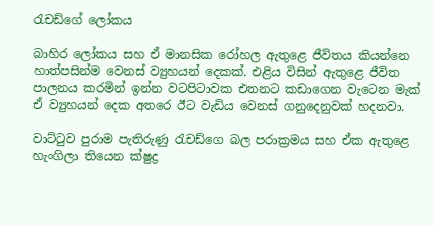රැචඩ්ගේ ලෝකය

බාහිර ලෝකය සහ ඒ මානසික රෝහල ඇතුළෙ ජීවිතය කියන්නෙ හාත්පසින්ම වෙනස් ව්‍යුහයන් දෙකක්. එළිය විසින් ඇතුළෙ ජීවිත පාලනය කරමින් ඉන්න වටපිටාවක එතනට කඩාගෙන වැටෙන මැක් ඒ ව්‍යුහයන් දෙක අතරෙ ඊට වැඩිය වෙනස් ගනුදෙනුවක් හදනවා.

වාට්ටුව පුරාම පැතිරුණු රැචඩ්ගෙ බල පරාක්‍රමය සහ ඒක ඇතුළෙ හැංගිලා තියෙන ක්ෂුද්‍ර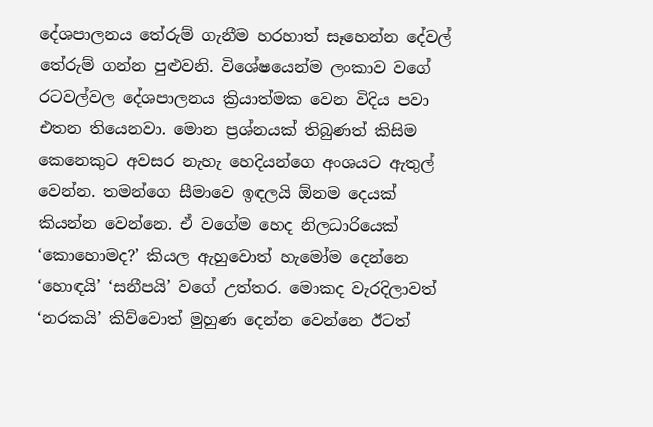දේශපාලනය තේරුම් ගැනීම හරහාත් සෑහෙන්න දේවල් තේරුම් ගන්න පුළුවනි. විශේෂයෙන්ම ලංකාව වගේ රටවල්වල දේශපාලනය ක්‍රියාත්මක වෙන විදිය පවා එතන තියෙනවා. මොන ප්‍රශ්නයක් තිබුණත් කිසිම කෙනෙකුට අවසර නැහැ හෙදියන්ගෙ අංශයට ඇතුල් වෙන්න. තමන්ගෙ සීමාවෙ ඉඳලයි ඕනම දෙයක් කියන්න වෙන්නෙ. ඒ වගේම හෙද නිලධාරියෙක් ‘කොහොමද?’ කියල ඇහුවොත් හැමෝම දෙන්නෙ ‘හොඳයි’ ‘සනීපයි’ වගේ උත්තර. මොකද වැරදිලාවත් ‘නරකයි’ කිව්වොත් මුහුණ දෙන්න වෙන්නෙ ඊටත්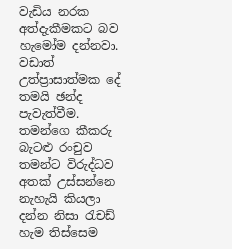වැඩිය නරක අත්දැකීමකට බව හැමෝම දන්නවා. වඩාත් උත්ප්‍රාසාත්මක දේ තමයි ඡන්ද පැවැත්වීම. තමන්ගෙ කීකරු බැටළු රංචුව තමන්ට විරුද්ධව අතක් උස්සන්නෙ නැහැයි කියලා දන්න නිසා රැචඩ් හැම තිස්සෙම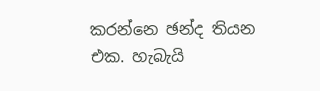කරන්නෙ ඡන්ද තියන එක. හැබැයි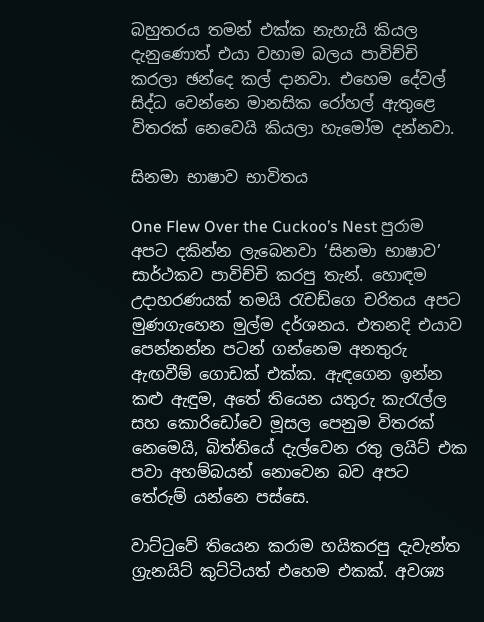බහුතරය තමන් එක්ක නැහැයි කියල දැනුණොත් එයා වහාම බලය පාවිච්චි කරලා ඡන්දෙ කල් දානවා. එහෙම දේවල් සිද්ධ වෙන්නෙ මානසික රෝහල් ඇතුළෙ විතරක් නෙවෙයි කියලා හැමෝම දන්නවා.

සිනමා භාෂාව භාවිතය

One Flew Over the Cuckoo’s Nest පුරාම අපට දකින්න ලැබෙනවා ‘සිනමා භාෂාව’ සාර්ථකව පාවිච්චි කරපු තැන්. හොඳම උදාහරණයක් තමයි රැචඩ්ගෙ චරිතය අපට මුණගැහෙන මුල්ම දර්ශනය. එතනදි එයාව පෙන්නන්න පටන් ගන්නෙම අනතුරු ඇඟවීම් ගොඩක් එක්ක. ඇඳගෙන ඉන්න කළු ඇඳුම, අතේ තියෙන යතුරු කැරැල්ල සහ කොරිඩෝවෙ මූසල පෙනුම විතරක් නෙමෙයි, බිත්තියේ දැල්වෙන රතු ලයිට් එක පවා අහම්බයන් නොවෙන බව අපට තේරුම් යන්නෙ පස්සෙ.

වාට්ටුවේ තියෙන කරාම හයිකරපු දැවැන්ත ග්‍රැනයිට් කුට්ටියත් එහෙම එකක්. අවශ්‍ය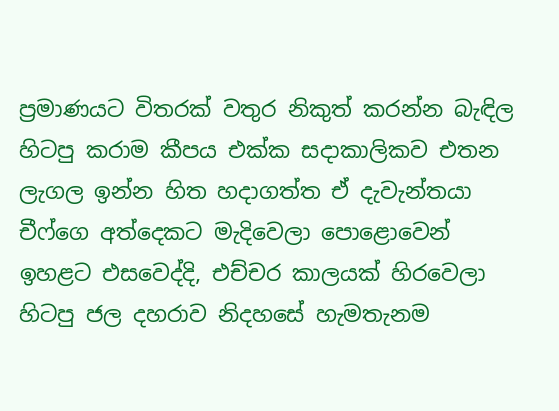ප්‍රමාණයට විතරක් වතුර නිකුත් කරන්න බැඳිල හිටපු කරාම කීපය එක්ක සදාකාලිකව එතන ලැගල ඉන්න හිත හදාගත්ත ඒ දැවැන්තයා චීෆ්ගෙ අත්දෙකට මැදිවෙලා පොළොවෙන් ඉහළට එසවෙද්දි, එච්චර කාලයක් හිරවෙලා හිටපු ජල දහරාව නිදහසේ හැමතැනම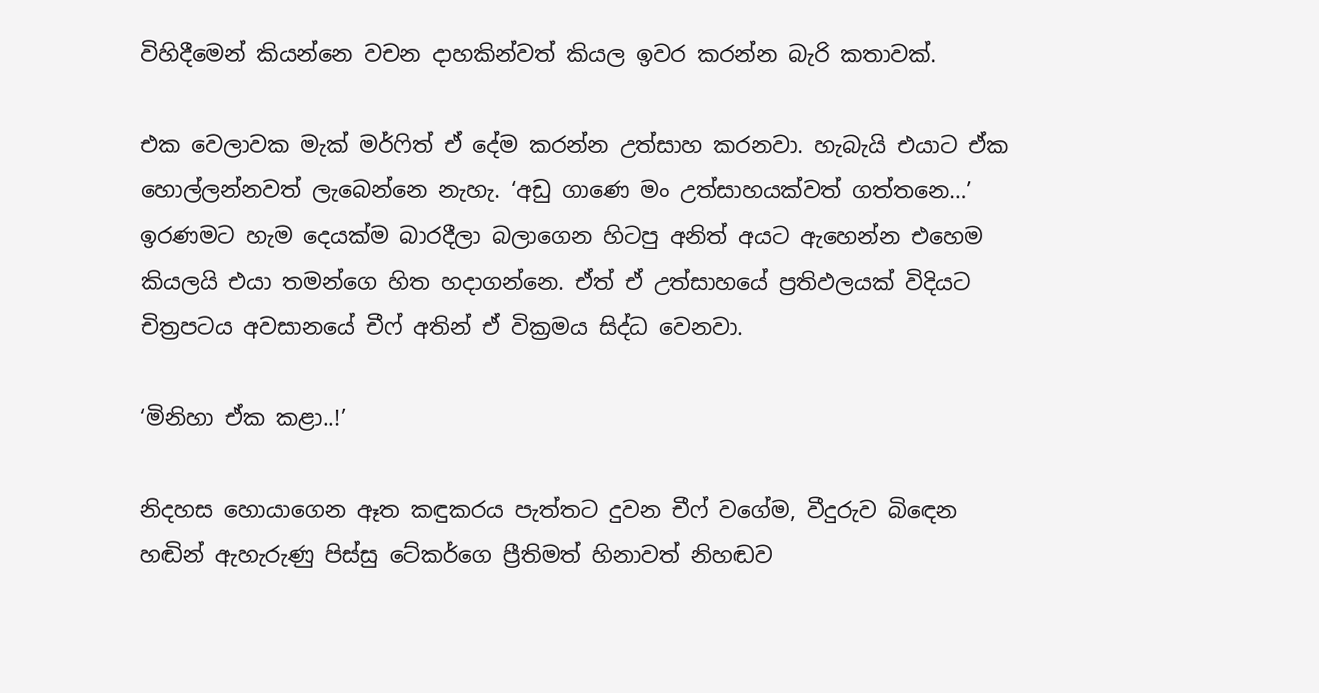විහිදීමෙන් කියන්නෙ වචන දාහකින්වත් කියල ඉවර කරන්න බැරි කතාවක්.

එක වෙලාවක මැක් මර්ෆිත් ඒ දේම කරන්න උත්සාහ කරනවා. හැබැයි එයාට ඒක හොල්ලන්නවත් ලැබෙන්නෙ නැහැ. ‘අඩු ගාණෙ මං උත්සාහයක්වත් ගත්තනෙ…’ ඉරණමට හැම දෙයක්ම බාරදීලා බලාගෙන හිටපු අනිත් අයට ඇහෙන්න එහෙම කියලයි එයා තමන්ගෙ හිත හදාගන්නෙ. ඒත් ඒ උත්සාහයේ ප්‍රතිඵලයක් විදියට චිත්‍රපටය අවසානයේ චීෆ් අතින් ඒ වික්‍රමය සිද්ධ වෙනවා.

‘මිනිහා ඒක කළා..!’

නිදහස හොයාගෙන ඈත කඳුකරය පැත්තට දුවන චීෆ් වගේම, වීදුරුව බිඳෙන හඬින් ඇහැරුණු පිස්සු ටේකර්ගෙ ප්‍රීතිමත් හිනාවත් නිහඬව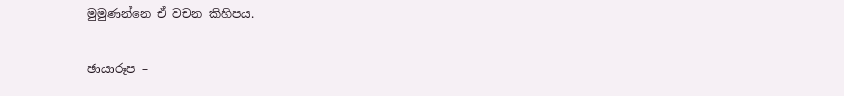මුමුණන්නෙ ඒ වචන කිහිපය.

ඡායාරූප –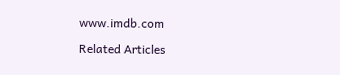www.imdb.com

Related Articles